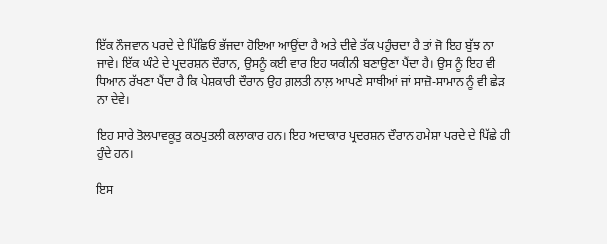ਇੱਕ ਨੌਜਵਾਨ ਪਰਦੇ ਦੇ ਪਿੱਛਿਓਂ ਭੱਜਦਾ ਹੋਇਆ ਆਉਂਦਾ ਹੈ ਅਤੇ ਦੀਵੇ ਤੱਕ ਪਹੁੰਚਦਾ ਹੈ ਤਾਂ ਜੋ ਇਹ ਬੁੱਝ ਨਾ ਜਾਵੇ। ਇੱਕ ਘੰਟੇ ਦੇ ਪ੍ਰਦਰਸ਼ਨ ਦੌਰਾਨ, ਉਸਨੂੰ ਕਈ ਵਾਰ ਇਹ ਯਕੀਨੀ ਬਣਾਉਣਾ ਪੈਂਦਾ ਹੈ। ਉਸ ਨੂੰ ਇਹ ਵੀ ਧਿਆਨ ਰੱਖਣਾ ਪੈਂਦਾ ਹੈ ਕਿ ਪੇਸ਼ਕਾਰੀ ਦੌਰਾਨ ਉਹ ਗ਼ਲਤੀ ਨਾਲ਼ ਆਪਣੇ ਸਾਥੀਆਂ ਜਾਂ ਸਾਜ਼ੋ-ਸਾਮਾਨ ਨੂੰ ਵੀ ਛੇੜ ਨਾ ਦੇਵੇ।

ਇਹ ਸਾਰੇ ਤੋਲਪਾਵਕੂਤੁ ਕਠਪੁਤਲੀ ਕਲਾਕਾਰ ਹਨ। ਇਹ ਅਦਾਕਾਰ ਪ੍ਰਦਰਸ਼ਨ ਦੌਰਾਨ ਹਮੇਸ਼ਾ ਪਰਦੇ ਦੇ ਪਿੱਛੇ ਹੀ ਹੁੰਦੇ ਹਨ।

ਇਸ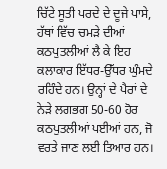ਚਿੱਟੇ ਸੂਤੀ ਪਰਦੇ ਦੇ ਦੂਜੇ ਪਾਸੇ, ਹੱਥਾਂ ਵਿੱਚ ਚਮੜੇ ਦੀਆਂ ਕਠਪੁਤਲੀਆਂ ਲੈ ਕੇ ਇਹ ਕਲਾਕਾਰ ਇੱਧਰ-ਉੱਧਰ ਘੁੰਮਦੇ ਰਹਿੰਦੇ ਹਨ। ਉਨ੍ਹਾਂ ਦੇ ਪੈਰਾਂ ਦੇ ਨੇੜੇ ਲਗਭਗ 50-60 ਹੋਰ ਕਠਪੁਤਲੀਆਂ ਪਈਆਂ ਹਨ, ਜੋ ਵਰਤੇ ਜਾਣ ਲਈ ਤਿਆਰ ਹਨ।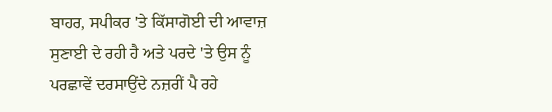ਬਾਹਰ, ਸਪੀਕਰ 'ਤੇ ਕਿੱਸਾਗੋਈ ਦੀ ਆਵਾਜ਼ ਸੁਣਾਈ ਦੇ ਰਹੀ ਹੈ ਅਤੇ ਪਰਦੇ 'ਤੇ ਉਸ ਨੂੰ ਪਰਛਾਵੇਂ ਦਰਸਾਉਂਦੇ ਨਜ਼ਰੀਂ ਪੈ ਰਹੇ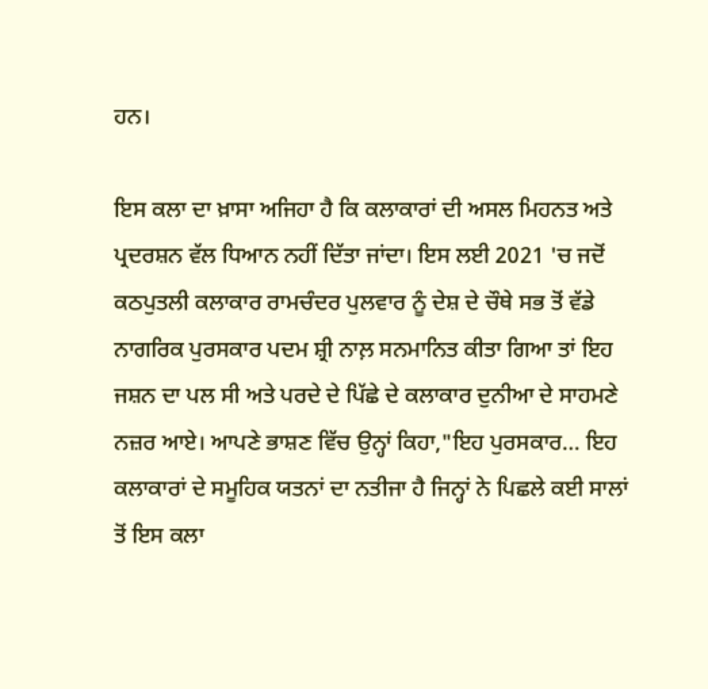ਹਨ।

ਇਸ ਕਲਾ ਦਾ ਖ਼ਾਸਾ ਅਜਿਹਾ ਹੈ ਕਿ ਕਲਾਕਾਰਾਂ ਦੀ ਅਸਲ ਮਿਹਨਤ ਅਤੇ ਪ੍ਰਦਰਸ਼ਨ ਵੱਲ ਧਿਆਨ ਨਹੀਂ ਦਿੱਤਾ ਜਾਂਦਾ। ਇਸ ਲਈ 2021 'ਚ ਜਦੋਂ ਕਠਪੁਤਲੀ ਕਲਾਕਾਰ ਰਾਮਚੰਦਰ ਪੁਲਵਾਰ ਨੂੰ ਦੇਸ਼ ਦੇ ਚੌਥੇ ਸਭ ਤੋਂ ਵੱਡੇ ਨਾਗਰਿਕ ਪੁਰਸਕਾਰ ਪਦਮ ਸ਼੍ਰੀ ਨਾਲ਼ ਸਨਮਾਨਿਤ ਕੀਤਾ ਗਿਆ ਤਾਂ ਇਹ ਜਸ਼ਨ ਦਾ ਪਲ ਸੀ ਅਤੇ ਪਰਦੇ ਦੇ ਪਿੱਛੇ ਦੇ ਕਲਾਕਾਰ ਦੁਨੀਆ ਦੇ ਸਾਹਮਣੇ ਨਜ਼ਰ ਆਏ। ਆਪਣੇ ਭਾਸ਼ਣ ਵਿੱਚ ਉਨ੍ਹਾਂ ਕਿਹਾ,"ਇਹ ਪੁਰਸਕਾਰ... ਇਹ ਕਲਾਕਾਰਾਂ ਦੇ ਸਮੂਹਿਕ ਯਤਨਾਂ ਦਾ ਨਤੀਜਾ ਹੈ ਜਿਨ੍ਹਾਂ ਨੇ ਪਿਛਲੇ ਕਈ ਸਾਲਾਂ ਤੋਂ ਇਸ ਕਲਾ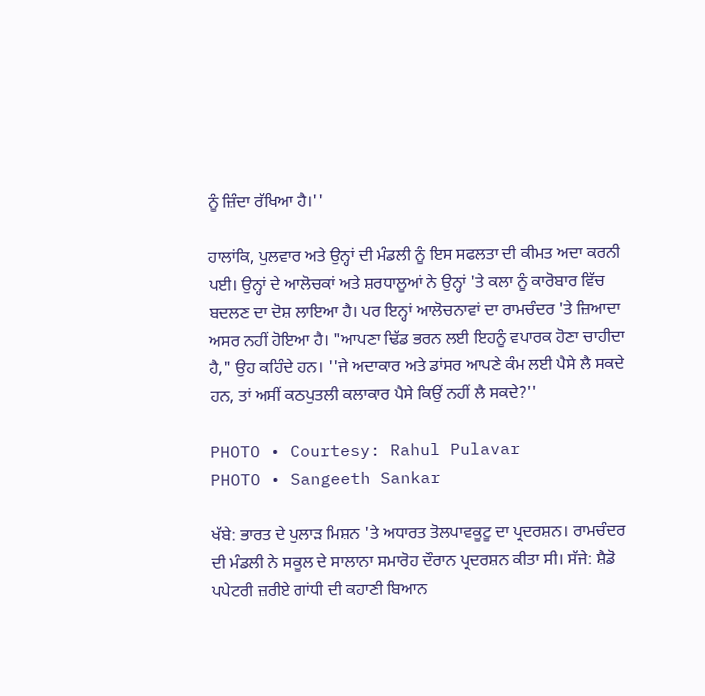ਨੂੰ ਜ਼ਿੰਦਾ ਰੱਖਿਆ ਹੈ।''

ਹਾਲਾਂਕਿ, ਪੁਲਵਾਰ ਅਤੇ ਉਨ੍ਹਾਂ ਦੀ ਮੰਡਲੀ ਨੂੰ ਇਸ ਸਫਲਤਾ ਦੀ ਕੀਮਤ ਅਦਾ ਕਰਨੀ ਪਈ। ਉਨ੍ਹਾਂ ਦੇ ਆਲੋਚਕਾਂ ਅਤੇ ਸ਼ਰਧਾਲੂਆਂ ਨੇ ਉਨ੍ਹਾਂ 'ਤੇ ਕਲਾ ਨੂੰ ਕਾਰੋਬਾਰ ਵਿੱਚ ਬਦਲਣ ਦਾ ਦੋਸ਼ ਲਾਇਆ ਹੈ। ਪਰ ਇਨ੍ਹਾਂ ਆਲੋਚਨਾਵਾਂ ਦਾ ਰਾਮਚੰਦਰ 'ਤੇ ਜ਼ਿਆਦਾ ਅਸਰ ਨਹੀਂ ਹੋਇਆ ਹੈ। "ਆਪਣਾ ਢਿੱਡ ਭਰਨ ਲਈ ਇਹਨੂੰ ਵਪਾਰਕ ਹੋਣਾ ਚਾਹੀਦਾ ਹੈ," ਉਹ ਕਹਿੰਦੇ ਹਨ। ''ਜੇ ਅਦਾਕਾਰ ਅਤੇ ਡਾਂਸਰ ਆਪਣੇ ਕੰਮ ਲਈ ਪੈਸੇ ਲੈ ਸਕਦੇ ਹਨ, ਤਾਂ ਅਸੀਂ ਕਠਪੁਤਲੀ ਕਲਾਕਾਰ ਪੈਸੇ ਕਿਉਂ ਨਹੀਂ ਲੈ ਸਕਦੇ?''

PHOTO • Courtesy: Rahul Pulavar
PHOTO • Sangeeth Sankar

ਖੱਬੇ: ਭਾਰਤ ਦੇ ਪੁਲਾੜ ਮਿਸ਼ਨ 'ਤੇ ਅਧਾਰਤ ਤੋਲਪਾਵਕੂਟੂ ਦਾ ਪ੍ਰਦਰਸ਼ਨ। ਰਾਮਚੰਦਰ ਦੀ ਮੰਡਲੀ ਨੇ ਸਕੂਲ ਦੇ ਸਾਲਾਨਾ ਸਮਾਰੋਹ ਦੌਰਾਨ ਪ੍ਰਦਰਸ਼ਨ ਕੀਤਾ ਸੀ। ਸੱਜੇ: ਸ਼ੈਡੋ ਪਪੇਟਰੀ ਜ਼ਰੀਏ ਗਾਂਧੀ ਦੀ ਕਹਾਣੀ ਬਿਆਨ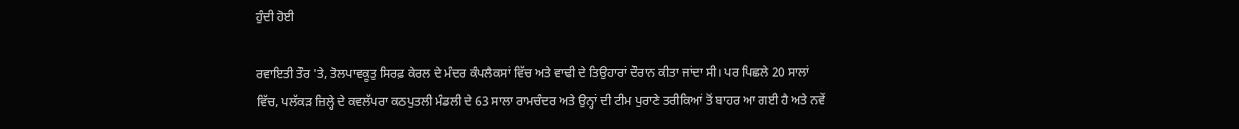ਹੁੰਦੀ ਹੋਈ

ਰਵਾਇਤੀ ਤੌਰ 'ਤੇ, ਤੋਲਪਾਵਕੂਤੁ ਸਿਰਫ਼ ਕੇਰਲ ਦੇ ਮੰਦਰ ਕੰਪਲੈਕਸਾਂ ਵਿੱਚ ਅਤੇ ਵਾਢੀ ਦੇ ਤਿਉਹਾਰਾਂ ਦੌਰਾਨ ਕੀਤਾ ਜਾਂਦਾ ਸੀ। ਪਰ ਪਿਛਲੇ 20 ਸਾਲਾਂ ਵਿੱਚ, ਪਲੱਕੜ ਜ਼ਿਲ੍ਹੇ ਦੇ ਕਵਲੱਪਰਾ ਕਠਪੁਤਲੀ ਮੰਡਲੀ ਦੇ 63 ਸਾਲਾ ਰਾਮਚੰਦਰ ਅਤੇ ਉਨ੍ਹਾਂ ਦੀ ਟੀਮ ਪੁਰਾਣੇ ਤਰੀਕਿਆਂ ਤੋਂ ਬਾਹਰ ਆ ਗਈ ਹੈ ਅਤੇ ਨਵੇਂ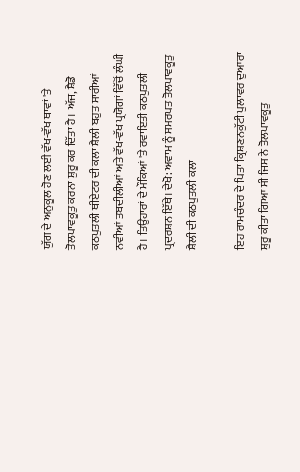ਯੁੱਗ ਦੇ ਅਨੁਕੂਲ ਹੋਣ ਲਈ ਵੱਖ-ਵੱਖ ਥਾਵਾਂ 'ਤੇ ਤੋਲਪਾਵਕੂਤੁ ਕਰਨਾ ਸ਼ੁਰੂ ਕਰ ਦਿੱਤਾ ਹੈ। ਅੱਜ, ਸ਼ੈਡੋ ਕਠਪੁਤਲੀ ਥੀਏਟਰ ਦੀ ਕਲਾ ਸ਼ੈਲੀ ਬਹੁਤ ਸਾਰੀਆਂ ਨਵੀਆਂ ਤਬਦੀਲੀਆਂ ਅਤੇ ਵੱਖ-ਵੱਖ ਪ੍ਰਯੋਗਾਂ ਵਿੱਚੋਂ ਲੰਘੀ ਹੈ। ਤਿਉਹਾਰਾਂ ਦੇ ਮੌਕਿਆਂ 'ਤੇ ਰਵਾਇਤੀ ਕਠਪੁਤਲੀ ਪ੍ਰਦਰਸ਼ਨ ਇੱਥੇ। ਦੇਖੋ: ਅਵਾਮ ਨੂੰ ਸਮਰਪਤ ਤੋਲਪਾਵਕੂਤੁ ਸ਼ੈਲੀ ਦੀ ਕਠਪੁਤਲੀ ਕਲਾ

ਇਹ ਰਾਮਚੰਦਰ ਦੇ ਪਿਤਾ ਕ੍ਰਿਸ਼ਣਨਕੁੱਟੀ ਪੁਲਾਵਰ ਦੁਆਰਾ ਸ਼ੁਰੂ ਕੀਤਾ ਗਿਆ ਸੀ ਜਿਸ ਨੇ ਤੋਲਪਾਵਕੂਤੁ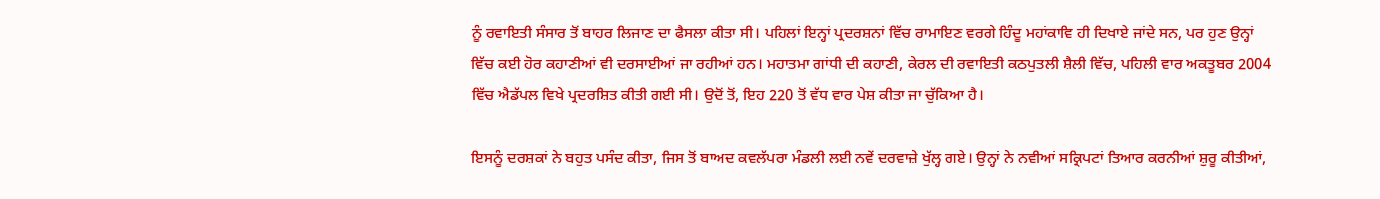ਨੂੰ ਰਵਾਇਤੀ ਸੰਸਾਰ ਤੋਂ ਬਾਹਰ ਲਿਜਾਣ ਦਾ ਫੈਸਲਾ ਕੀਤਾ ਸੀ। ਪਹਿਲਾਂ ਇਨ੍ਹਾਂ ਪ੍ਰਦਰਸ਼ਨਾਂ ਵਿੱਚ ਰਾਮਾਇਣ ਵਰਗੇ ਹਿੰਦੂ ਮਹਾਂਕਾਵਿ ਹੀ ਦਿਖਾਏ ਜਾਂਦੇ ਸਨ, ਪਰ ਹੁਣ ਉਨ੍ਹਾਂ ਵਿੱਚ ਕਈ ਹੋਰ ਕਹਾਣੀਆਂ ਵੀ ਦਰਸਾਈਆਂ ਜਾ ਰਹੀਆਂ ਹਨ। ਮਹਾਤਮਾ ਗਾਂਧੀ ਦੀ ਕਹਾਣੀ, ਕੇਰਲ ਦੀ ਰਵਾਇਤੀ ਕਠਪੁਤਲੀ ਸ਼ੈਲੀ ਵਿੱਚ, ਪਹਿਲੀ ਵਾਰ ਅਕਤੂਬਰ 2004 ਵਿੱਚ ਐਡੱਪਲ ਵਿਖੇ ਪ੍ਰਦਰਸ਼ਿਤ ਕੀਤੀ ਗਈ ਸੀ। ਉਦੋਂ ਤੋਂ, ਇਹ 220 ਤੋਂ ਵੱਧ ਵਾਰ ਪੇਸ਼ ਕੀਤਾ ਜਾ ਚੁੱਕਿਆ ਹੈ।

ਇਸਨੂੰ ਦਰਸ਼ਕਾਂ ਨੇ ਬਹੁਤ ਪਸੰਦ ਕੀਤਾ, ਜਿਸ ਤੋਂ ਬਾਅਦ ਕਵਲੱਪਰਾ ਮੰਡਲੀ ਲਈ ਨਵੇਂ ਦਰਵਾਜ਼ੇ ਖੁੱਲ੍ਹ ਗਏ। ਉਨ੍ਹਾਂ ਨੇ ਨਵੀਆਂ ਸਕ੍ਰਿਪਟਾਂ ਤਿਆਰ ਕਰਨੀਆਂ ਸ਼ੁਰੂ ਕੀਤੀਆਂ,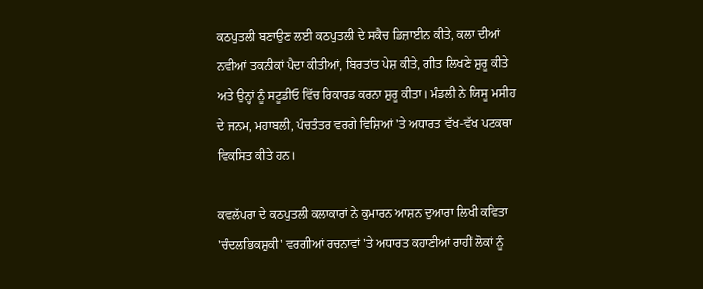ਕਠਪੁਤਲੀ ਬਣਾਉਣ ਲਈ ਕਠਪੁਤਲੀ ਦੇ ਸਕੈਚ ਡਿਜ਼ਾਈਨ ਕੀਤੇ, ਕਲਾ ਦੀਆਂ ਨਵੀਆਂ ਤਕਨੀਕਾਂ ਪੈਦਾ ਕੀਤੀਆਂ, ਬਿਰਤਾਂਤ ਪੇਸ਼ ਕੀਤੇ, ਗੀਤ ਲਿਖਣੇ ਸ਼ੁਰੂ ਕੀਤੇ ਅਤੇ ਉਨ੍ਹਾਂ ਨੂੰ ਸਟੂਡੀਓ ਵਿੱਚ ਰਿਕਾਰਡ ਕਰਨਾ ਸ਼ੁਰੂ ਕੀਤਾ। ਮੰਡਲੀ ਨੇ ਯਿਸੂ ਮਸੀਹ ਦੇ ਜਨਮ, ਮਹਾਬਲੀ, ਪੰਚਤੰਤਰ ਵਰਗੇ ਵਿਸ਼ਿਆਂ 'ਤੇ ਅਧਾਰਤ ਵੱਖ-ਵੱਖ ਪਟਕਥਾ ਵਿਕਸਿਤ ਕੀਤੇ ਹਨ।

ਕਵਲੱਪਰਾ ਦੇ ਕਠਪੁਤਲੀ ਕਲਾਕਾਰਾਂ ਨੇ ਕੁਮਾਰਨ ਆਸ਼ਨ ਦੁਆਰਾ ਲਿਖੀ ਕਵਿਤਾ 'ਚੰਦਲਭਿਕਸ਼ੁਕੀ' ਵਰਗੀਆਂ ਰਚਨਾਵਾਂ 'ਤੇ ਅਧਾਰਤ ਕਹਾਣੀਆਂ ਰਾਹੀਂ ਲੋਕਾਂ ਨੂੰ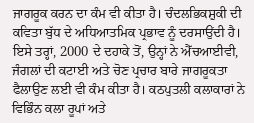ਜਾਗਰੂਕ ਕਰਨ ਦਾ ਕੰਮ ਵੀ ਕੀਤਾ ਹੈ। ਚੰਦਲਭਿਕਸ਼ੁਕੀ ਦੀ ਕਵਿਤਾ ਬੁੱਧ ਦੇ ਅਧਿਆਤਮਿਕ ਪ੍ਰਭਾਵ ਨੂੰ ਦਰਸਾਉਂਦੀ ਹੈ। ਇਸੇ ਤਰ੍ਹਾਂ, 2000 ਦੇ ਦਹਾਕੇ ਤੋਂ, ਉਨ੍ਹਾਂ ਨੇ ਐੱਚਆਈਵੀ, ਜੰਗਲਾਂ ਦੀ ਕਟਾਈ ਅਤੇ ਚੋਣ ਪ੍ਰਚਾਰ ਬਾਰੇ ਜਾਗਰੂਕਤਾ ਫੈਲਾਉਣ ਲਈ ਵੀ ਕੰਮ ਕੀਤਾ ਹੈ। ਕਠਪੁਤਲੀ ਕਲਾਕਾਰਾਂ ਨੇ ਵਿਭਿੰਨ ਕਲਾ ਰੂਪਾਂ ਅਤੇ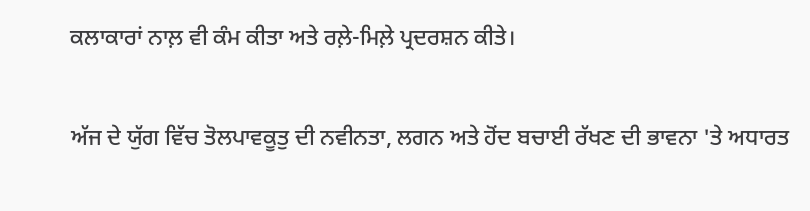ਕਲਾਕਾਰਾਂ ਨਾਲ਼ ਵੀ ਕੰਮ ਕੀਤਾ ਅਤੇ ਰਲ਼ੇ-ਮਿਲ਼ੇ ਪ੍ਰਦਰਸ਼ਨ ਕੀਤੇ।

ਅੱਜ ਦੇ ਯੁੱਗ ਵਿੱਚ ਤੋਲਪਾਵਕੂਤੁ ਦੀ ਨਵੀਨਤਾ, ਲਗਨ ਅਤੇ ਹੋਂਦ ਬਚਾਈ ਰੱਖਣ ਦੀ ਭਾਵਨਾ 'ਤੇ ਅਧਾਰਤ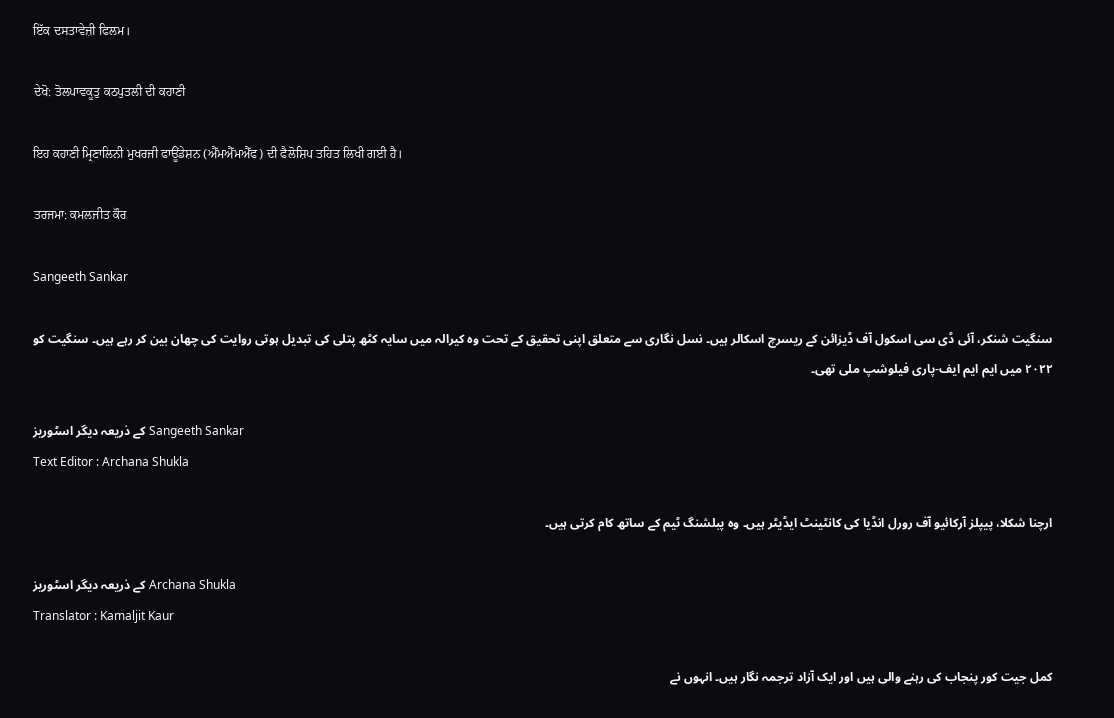ਇੱਕ ਦਸਤਾਵੇਜ਼ੀ ਫਿਲਮ।

ਦੇਖੋ: ਤੋਲਪਾਵਕੂਤੁ ਕਠਪੁਤਲੀ ਦੀ ਕਹਾਣੀ

ਇਹ ਕਹਾਣੀ ਮ੍ਰਿਣਾਲਿਨੀ ਮੁਖਰਜੀ ਫਾਊਂਡੇਸ਼ਨ (ਐੱਮਐੱਮਐੱਫ) ਦੀ ਫੈਲੋਸ਼ਿਪ ਤਹਿਤ ਲਿਖੀ ਗਈ ਹੈ।

ਤਰਜਮਾ: ਕਮਲਜੀਤ ਕੌਰ

Sangeeth Sankar

سنگیت شنکر، آئی ڈی سی اسکول آف ڈیزائن کے ریسرچ اسکالر ہیں۔ نسل نگاری سے متعلق اپنی تحقیق کے تحت وہ کیرالہ میں سایہ کٹھ پتلی کی تبدیل ہوتی روایت کی چھان بین کر رہے ہیں۔ سنگیت کو ۲۰۲۲ میں ایم ایم ایف-پاری فیلوشپ ملی تھی۔

کے ذریعہ دیگر اسٹوریز Sangeeth Sankar
Text Editor : Archana Shukla

ارچنا شکلا، پیپلز آرکائیو آف رورل انڈیا کی کانٹینٹ ایڈیٹر ہیں۔ وہ پبلشنگ ٹیم کے ساتھ کام کرتی ہیں۔

کے ذریعہ دیگر اسٹوریز Archana Shukla
Translator : Kamaljit Kaur

کمل جیت کور پنجاب کی رہنے والی ہیں اور ایک آزاد ترجمہ نگار ہیں۔ انہوں نے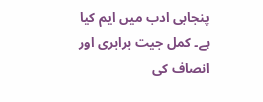پنجابی ادب میں ایم کیا ہے۔ کمل جیت برابری اور انصاف کی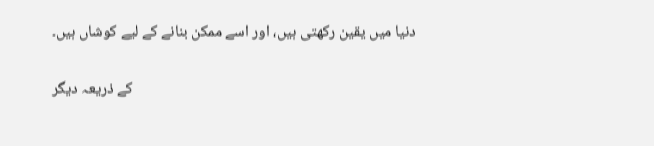دنیا میں یقین رکھتی ہیں، اور اسے ممکن بنانے کے لیے کوشاں ہیں۔

کے ذریعہ دیگر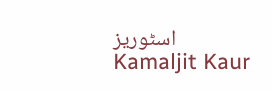اسٹوریز Kamaljit Kaur